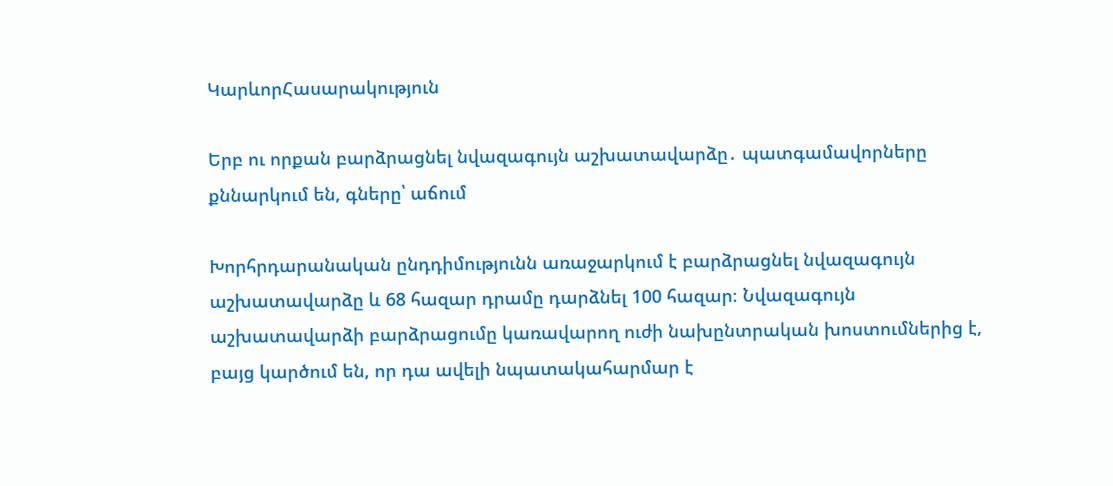ԿարևորՀասարակություն

Երբ ու որքան բարձրացնել նվազագույն աշխատավարձը․ պատգամավորները քննարկում են, գները՝ աճում

Խորհրդարանական ընդդիմությունն առաջարկում է բարձրացնել նվազագույն աշխատավարձը և 68 հազար դրամը դարձնել 100 հազար։ Նվազագույն աշխատավարձի բարձրացումը կառավարող ուժի նախընտրական խոստումներից է, բայց կարծում են, որ դա ավելի նպատակահարմար է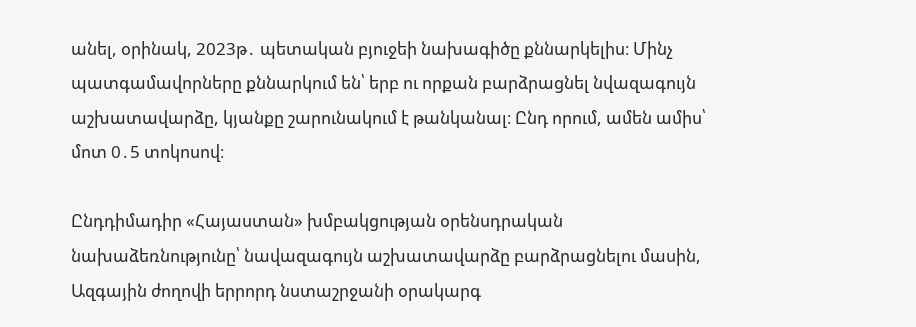անել, օրինակ, 2023թ․ պետական բյուջեի նախագիծը քննարկելիս։ Մինչ պատգամավորները քննարկում են՝ երբ ու որքան բարձրացնել նվազագույն աշխատավարձը, կյանքը շարունակում է թանկանալ։ Ընդ որում, ամեն ամիս՝ մոտ 0․5 տոկոսով։

Ընդդիմադիր «Հայաստան» խմբակցության օրենսդրական նախաձեռնությունը՝ նավազագույն աշխատավարձը բարձրացնելու մասին, Ազգային ժողովի երրորդ նստաշրջանի օրակարգ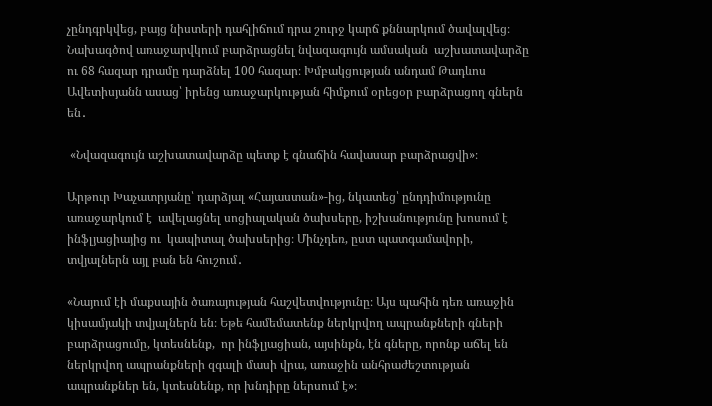չընդգրկվեց, բայց նիստերի դահլիճում դրա շուրջ կարճ քննարկում ծավալվեց։  Նախագծով առաջարվկում բարձրացնել նվազագույն ամսական  աշխատավարձը ու 68 հազար դրամը դարձնել 100 հազար։ Խմբակցության անդամ Թադևոս Ավետիսյանն ասաց՝ իրենց առաջարկության հիմքում օրեցօր բարձրացող գներն են․

 «Նվազագույն աշխատավարձը պետք է գնաճին հավասար բարձրացվի»։

Արթուր Խաչատրյանը՝ դարձյալ «Հայաստան»-ից, նկատեց՝ ընդդիմությունը առաջարկում է  ավելացնել սոցիալական ծախսերը, իշխանությունը խոսում է ինֆլյացիայից ու  կապիտալ ծախսերից։ Մինչդեռ, ըստ պատգամավորի, տվյալներն այլ բան են հուշում․

«Նայում էի մաքսային ծառայության հաշվետվությունը։ Այս պահին դեռ առաջին կիսամյակի տվյալներն են։ Եթե համեմատենք ներկրվող ապրանքների գների  բարձրացումը, կտեսնենք,  որ ինֆլյացիան, այսինքն, էն գները, որոնք աճել են ներկրվող ապրանքների զգալի մասի վրա, առաջին անհրաժեշտության ապրանքներ են, կտեսնենք, որ խնդիրը ներսում է»։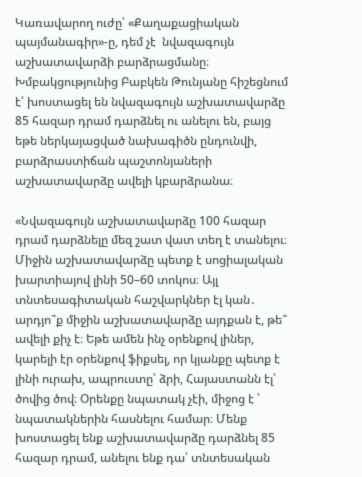Կառավարող ուժը՝ «Քաղաքացիական պայմանագիր»-ը, դեմ չէ  նվազագույն աշխատավարձի բարձրացմանը։ Խմբակցությունից Բաբկեն Թունյանը հիշեցնում է՝ խոստացել են նվազագույն աշխատավարձը 85 հազար դրամ դարձնել ու անելու են, բայց եթե ներկայացված նախագիծն ընդունվի, բարձրաստիճան պաշտոնյաների աշխատավարձը ավելի կբարձրանա։

«Նվազագույն աշխատավարձը 100 հազար դրամ դարձնելը մեզ շատ վատ տեղ է տանելու։ Միջին աշխատավարձը պետք է սոցիալական խարտիայով լինի 50–60 տոկոս։ Այլ տնտեսագիտական հաշվարկներ էլ կան․ արդյո՞ք միջին աշխատավարձը այդքան է, թե՞ ավելի քիչ է։ Եթե ամեն ինչ օրենքով լիներ, կարելի էր օրենքով ֆիքսել, որ կյանքը պետք է լինի ուրախ, ապրուստը՝ ձրի, Հայաստանն էլ՝ ծովից ծով։ Օրենքը նպատակ չէի, միջոց է ՝ նպատակներին հասնելու համար։ Մենք խոստացել ենք աշխատավարձը դարձնել 85 հազար դրամ, անելու ենք դա՝ տնտեսական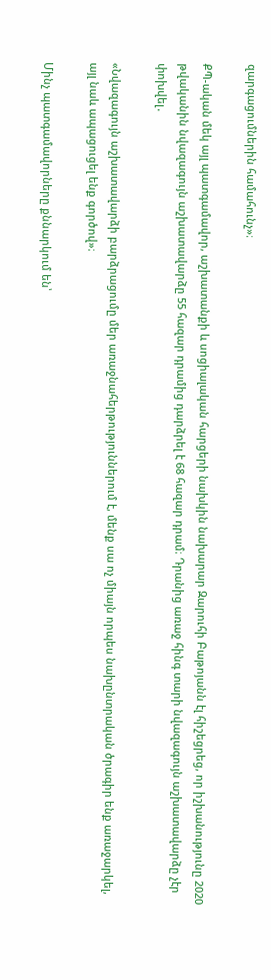զարգացումներին համահունչ»։

ՔՊ-ական մեկ այլ պատգամավոր, աշխատանքի և սոցիալական հարցերի նախկին նախարար Զարուհի Բաթոյանն էլ հիշեցրեց, որ իշխանությունը 2020 թվականին նվազագույն աշխատավարձը 55 հազար դրամից դարձրել է 68 հազար դրամ։ Դրանից առաջ հինգ տարի նվազագույն աշխատավարձը չէր փոխվել․

«Նվազագույն աշխատավարձի բարձրացումը մեր առաջնահերթություններում է, մենք սա ոչ միայն որպես նախընտրական ծրագիր ենք առաջարկել, այլ նաև ապացուցել ենք գործով»։

Մինչ պատգամավորները քննարկում են՝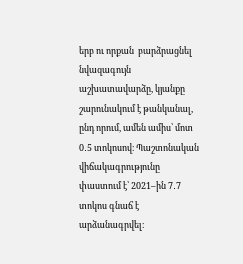երբ ու որքան  բարձրացնել նվազագույն աշխատավարձը, կյանքը շարունակում է թանկանալ, ընդ որում, ամեն ամիս՝ մոտ 0․5 տոկոսով։ Պաշտոնական վիճակագրությունը փաստում է՝ 2021–ին 7․7 տոկոս գնաճ է արձանագրվել։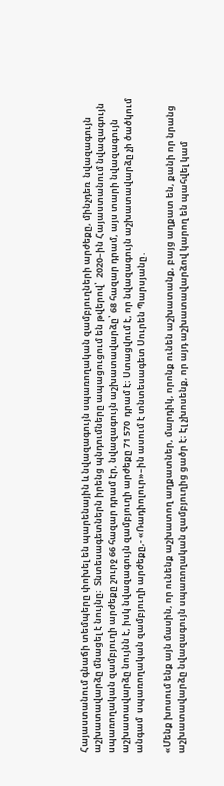Հայաստանում գնաճի տեմպերը փոխել են պարենային և նվազագույն սպառողական զամբյուղների արժեքը, մինչդեռ  նվազագույն աշխատավարձը մնացել է նույնը։  Տնտեսագետներն իրենց պնդումները ապացուցում են թվերով՝  2020–ին Հայաստանում նվազագույն սպառողական զամբյուղի արժեքը շուրջ 66 հազար դրամ էր, նվազագույն աշխատավարձը՝ 68 հազար դրամ, այս տարի նվազագույն աշխատավարձը նույնն է, իսկ նվազագույն զամբյուղի արժեքը 71 570  դրամ է։ Ստացվում է, որ նվազագույն աշխատավարձը չի ծածկում անգամ  սպառողական զամբյուղի արժեքը,- «Ռադիոլուր»–ին ասում է տնտեսագետ Սուրեն Պարսյանը․

«Մենք խոսում ենք այն մասին, որ ունենք աշխատող աղքատներ, մարդիկ, որոնք ունեն աշխատանք, բայց աղքատ են, քանի որ նրանց աշխատավարձը նվազագույն սպառողական զամբյուղից ցածր է։ Էլ չխոսենք, որ այդ աշխատավարձով կարող են պահվել կամ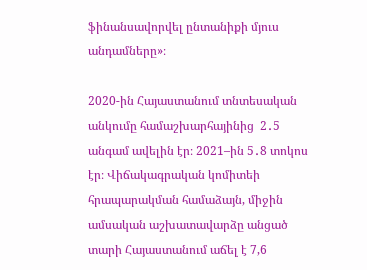ֆինանսավորվել ընտանիքի մյուս անդամները»։

2020-ին Հայաստանում տնտեսական  անկումը համաշխարհայինից  2․5 անգամ ավելին էր։ 2021–ին 5․8 տոկոս էր։ Վիճակագրական կոմիտեի հրապարակման համաձայն, միջին ամսական աշխատավարձը անցած տարի Հայաստանում աճել է 7,6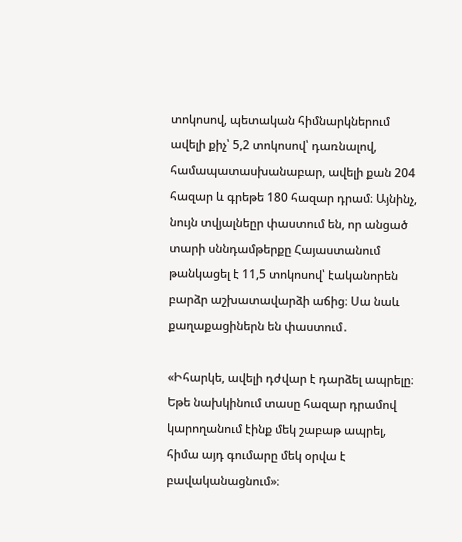տոկոսով, պետական հիմնարկներում ավելի քիչ՝ 5,2 տոկոսով՝ դառնալով, համապատասխանաբար, ավելի քան 204 հազար և գրեթե 180 հազար դրամ։ Այնինչ, նույն տվյալնեըր փաստում են, որ անցած տարի սննդամթերքը Հայաստանում թանկացել է 11,5 տոկոսով՝ էականորեն բարձր աշխատավարձի աճից։ Սա նաև քաղաքացիներն են փաստում․

«Իհարկե, ավելի դժվար է դարձել ապրելը։ Եթե նախկինում տասը հազար դրամով կարողանում էինք մեկ շաբաթ ապրել, հիմա այդ գումարը մեկ օրվա է բավականացնում»։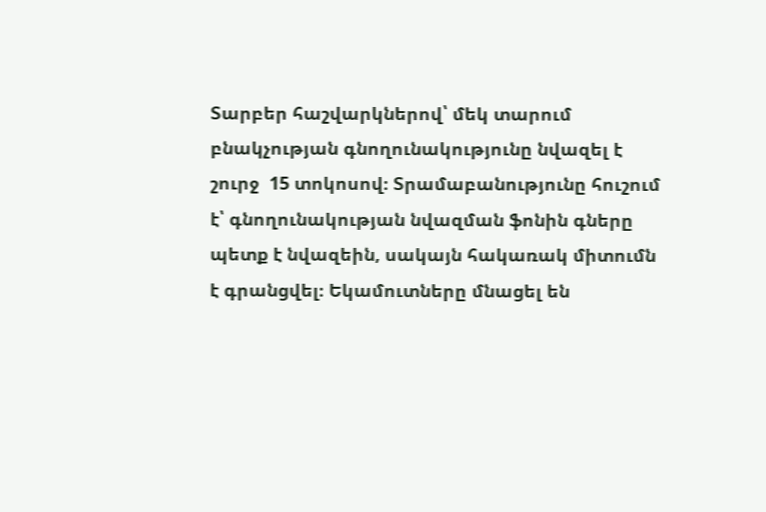Տարբեր հաշվարկներով՝ մեկ տարում բնակչության գնողունակությունը նվազել է շուրջ  15 տոկոսով։ Տրամաբանությունը հուշում է՝ գնողունակության նվազման ֆոնին գները պետք է նվազեին, սակայն հակառակ միտումն է գրանցվել։ Եկամուտները մնացել են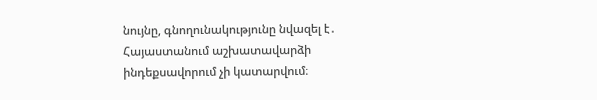նույնը, գնողունակությունը նվազել է․ Հայաստանում աշխատավարձի ինդեքսավորում չի կատարվում։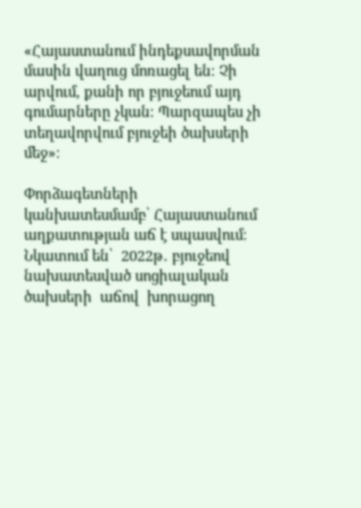«Հայաստանում ինդեքսավորման մասին վաղուց մոռացել են։ Չի արվում, քանի որ բյուջեում այդ գումարները չկան։ Պարզապես չի տեղավորվում բյուջեի ծախսերի մեջ»։

Փորձագետների կանխատեսմամբ՝ Հայաստանում աղքատության աճ է սպասվում։ Նկատում են՝  2022թ․ բյուջեով նախատեսված սոցիալական ծախսերի  աճով  խորացող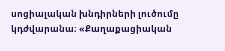սոցիալական խնդիրների լուծումը կդժվարանա։ «Քաղաքացիական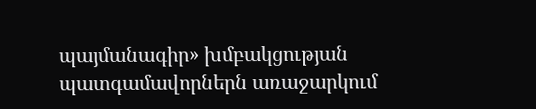պայմանագիր» խմբակցության պատգամավորներն առաջարկում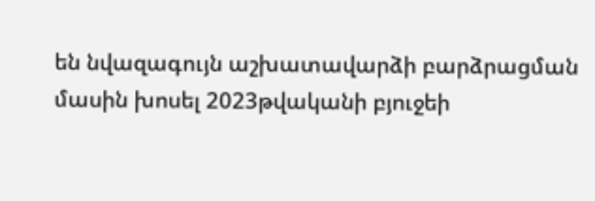են նվազագույն աշխատավարձի բարձրացման մասին խոսել 2023թվականի բյուջեի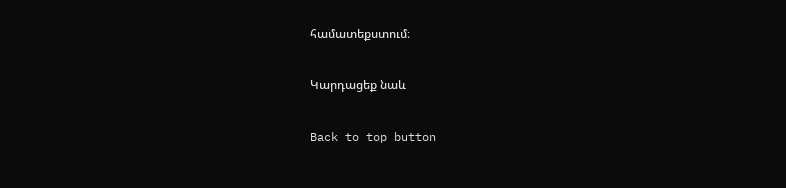համատեքստում։

Կարդացեք նաև

Back to top button